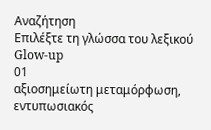Αναζήτηση
Επιλέξτε τη γλώσσα του λεξικού
Glow-up
01
αξιοσημείωτη μεταμόρφωση, εντυπωσιακός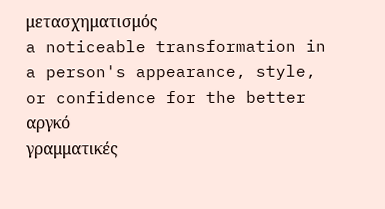μετασχηματισμός
a noticeable transformation in a person's appearance, style, or confidence for the better
αργκό
γραμματικές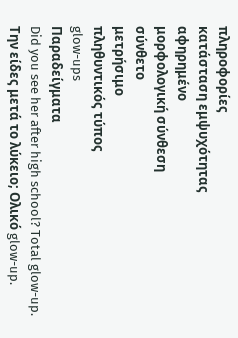πληροφορίες
κατάσταση εμψυχότητας
αφηρημένο
μορφολογική σύνθεση
σύνθετο
μετρήσιμο
πληθυντικός τύπος
glow-ups
Παραδείγματα
Did you see her after high school? Total glow-up.
Την είδες μετά το λύκειο; Ολικό glow-up.